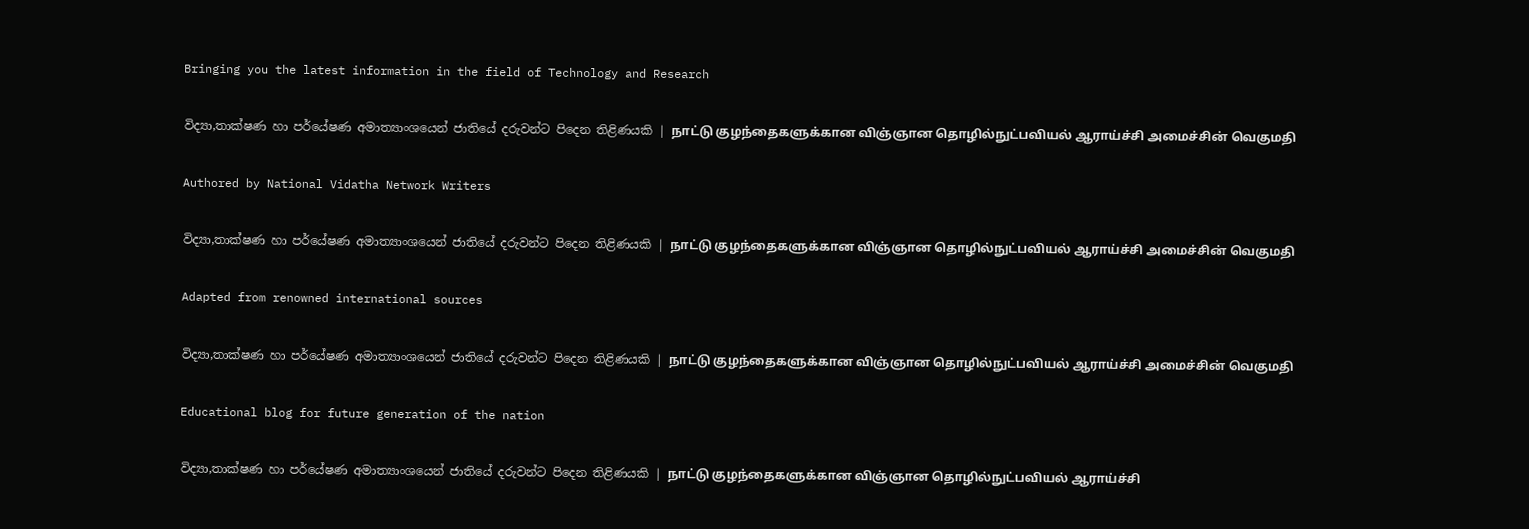Bringing you the latest information in the field of Technology and Research

විද්‍යා,තාක්ෂණ හා පර්යේෂණ අමාත්‍යාංශයෙන් ජාතියේ දරුවන්ට පිදෙන තිළිණයකි | நாட்டு குழந்தைகளுக்கான விஞ்ஞான தொழில்நுட்பவியல் ஆராய்ச்சி அமைச்சின் வெகுமதி

Authored by National Vidatha Network Writers

විද්‍යා,තාක්ෂණ හා පර්යේෂණ අමාත්‍යාංශයෙන් ජාතියේ දරුවන්ට පිදෙන තිළිණයකි | நாட்டு குழந்தைகளுக்கான விஞ்ஞான தொழில்நுட்பவியல் ஆராய்ச்சி அமைச்சின் வெகுமதி

Adapted from renowned international sources

විද්‍යා,තාක්ෂණ හා පර්යේෂණ අමාත්‍යාංශයෙන් ජාතියේ දරුවන්ට පිදෙන තිළිණයකි | நாட்டு குழந்தைகளுக்கான விஞ்ஞான தொழில்நுட்பவியல் ஆராய்ச்சி அமைச்சின் வெகுமதி

Educational blog for future generation of the nation

විද්‍යා,තාක්ෂණ හා පර්යේෂණ අමාත්‍යාංශයෙන් ජාතියේ දරුවන්ට පිදෙන තිළිණයකි | நாட்டு குழந்தைகளுக்கான விஞ்ஞான தொழில்நுட்பவியல் ஆராய்ச்சி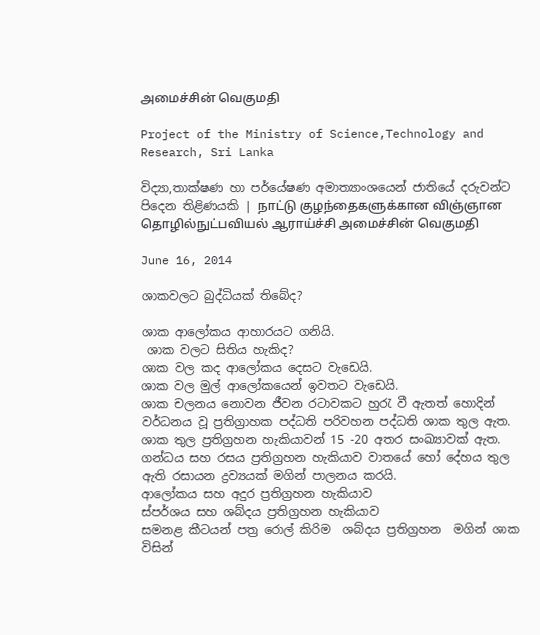அமைச்சின் வெகுமதி

Project of the Ministry of Science,Technology and Research, Sri Lanka

විද්‍යා,තාක්ෂණ හා පර්යේෂණ අමාත්‍යාංශයෙන් ජාතියේ දරුවන්ට පිදෙන තිළිණයකි | நாட்டு குழந்தைகளுக்கான விஞ்ஞான தொழில்நுட்பவியல் ஆராய்ச்சி அமைச்சின் வெகுமதி

June 16, 2014

ශාකවලට බුද්ධියක් තිබේද?

ශාක ආලෝකය ආහාරයට ගනියි.
 ශාක වලට සිතිය හැකිද?
ශාක වල කද ආලෝකය දෙසට වැඩෙයි.
ශාක වල මුල් ආලෝකයෙන් ඉවතට වැඩෙයි.
ශාක චලනය නොවන ජීවන රටාවකට හුරැ වී ඇතත් හොදින් වර්ධනය වූ ප්‍රතිග්‍රාහක පද්ධති පරිවහන පද්ධති ශාක තුල ඇත.
ශාක තුල ප්‍රතිග්‍රහන හැකියාවන් 15 -20 අතර සංඛ්‍යාවක් ඇත.
ගන්ධය සහ රසය ප්‍රතිග්‍රහන හැකියාව වාතයේ හෝ දේහය තුල ඇති රසායන ද්‍රව්‍යයක් මගින් පාලනය කරයි.
ආලෝකය සහ අදුර ප්‍රතිග්‍රහන හැකියාව
ස්පර්ශය සහ ශබ්දය ප්‍රතිග්‍රහන හැකියාව
සමනළ කීටයන් පත්‍ර රොල් කිරිම  ශබ්දය ප්‍රතිග්‍රහන  මගින් ශාක විසින්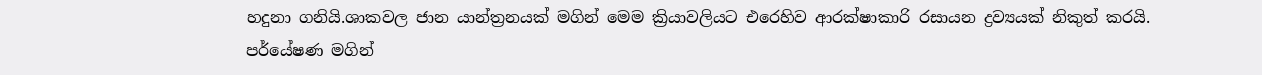හදුනා ගනියි.ශාකවල ජාන යාන්ත්‍රනයක් මගින් මෙම ක්‍රියාවලියට එරෙහිව ආරක්ෂාකාරි රසායන ද්‍රව්‍යයක් නිකුත් කරයි.
පර්යේෂණ මගින්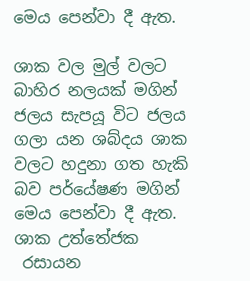මෙය පෙන්වා දී ඇත.

ශාක වල මුල් වලට බාහිර නලයක් මගින් ජලය සැපයූ විට ජලය ගලා යන ශබ්දය ශාක වලට හදුනා ගත හැකි බව පර්යේෂණ මගින් මෙය පෙන්වා දී ඇත.
ශාක උත්තේජක
 රසායන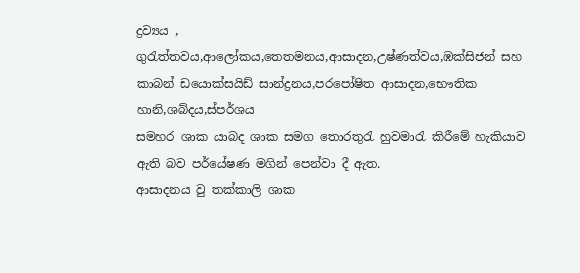ද්‍රව්‍යය , ගුරැත්තවය,ආලෝකය,තෙතමනය,ආසාදන,උෂ්ණත්වය,ඹක්සිජන් සහ කාබන් ඩයොක්සයිඩ් සාන්ද්‍රනය,පරපෝෂිත ආසාදන,භෞතික හානි,ශබ්දය,ස්පර්ශය
සමහර ශාක යාබද ශාක සමග තොරතුරැ හුවමාරැ කිරීමේ හැකියාව ඇති බව පර්යේෂණ මගින් පෙන්වා දී ඇත.
ආසාදනය වු තක්කාලි ශාක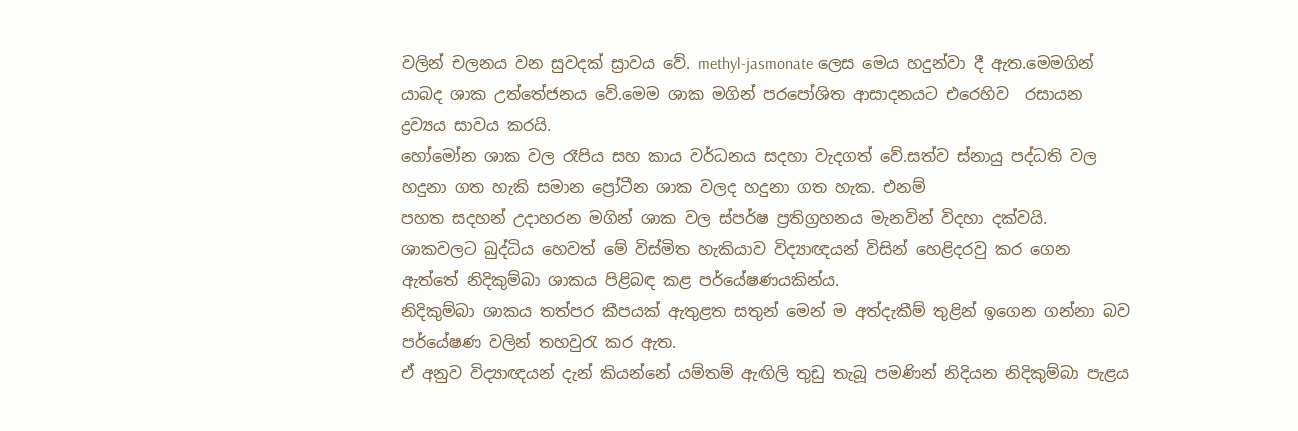වලින් චලනය වන සුවදක් ස්‍රාවය වේ. methyl-jasmonate ලෙස මෙය හදුන්වා දී ඇත.මෙමගින් යාබද ශාක උත්තේජනය වේ.මෙම ශාක මගින් පරපෝශිත ආසාදනයට එරෙහිව  රසායන ද්‍රව්‍යය සාවය කරයි.
හෝමෝන ශාක වල රෑපිය සහ කාය වර්ධනය සදහා වැදගත් වේ.සත්ව ස්නායු පද්ධති වල  හදුනා ගත හැකි සමාන ප්‍රෝටීන ශාක වලද හදුනා ගත හැක. එනම්
පහත සදහන් උදාහරන මගින් ශාක වල ස්පර්ෂ ප්‍රතිග්‍රහනය මැනවින් විදහා දක්වයි.
ශාකවලට බුද්ධිය හෙවත් මේ විස්මිත හැකියාව විද්‍යාඥයන් විසින් හෙළිදරවු කර ගෙන ඇත්තේ නිදිකුම්බා ශාකය පිළිබඳ කළ පර්යේෂණයකින්ය.
නිදිකුම්බා ශාකය තත්පර කීපයක් ඇතුළත සතුන් මෙන් ම අත්දැකීම් තුළින් ඉගෙන ගන්නා බව පර්යේෂණ වලින් තහවුරැ කර ඇත.
ඒ අනුව විද්‍යාඥයන් දැන් කියන්නේ යම්තම් ඇඟිලි තුඩු තැබූ පමණින් නිදියන නිදිකුම්බා පැළය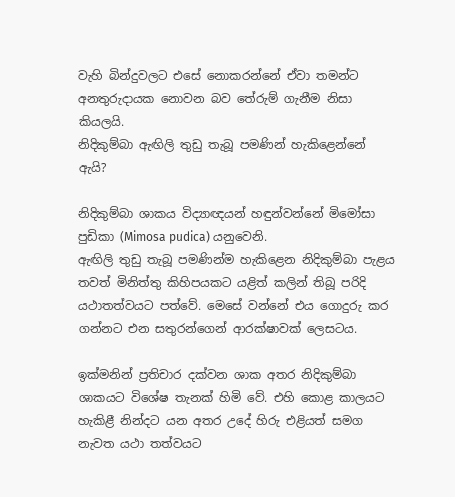වැහි බින්දුවලට එසේ නොකරන්නේ ඒවා තමන්ට අනතුරුදායක නොවන බව තේරුම් ගැනීම නිසා කියලයි.
නිදිකුම්බා ඇඟිලි තුඩු තැබූ පමණින් හැකිළෙන්නේ ඇයි?

නිදිකුම්බා ශාකය විද්‍යාඥයන් හඳුන්වන්නේ මිමෝසා පුඩිකා (Mimosa pudica) යනුවෙනි.
ඇඟිලි තුඩු තැබූ පමණින්ම හැකිළෙන නිදිකුම්බා පැළය තවත් මිනිත්තු කිහිපයකට යළිත් කලින් තිබූ පරිදි යථාතත්වයට පත්වේ. මෙසේ වන්නේ එය ගොදුරු කර ගන්නට එන සතුරන්ගෙන් ආරක්ෂාවක් ලෙසටය.

ඉක්මනින් ප්‍රතිචාර දක්වන ශාක අතර නිදිකුම්බා ශාකයට විශේෂ තැනක් හිමි වේ. එහි කොළ කාලයට හැකිළී නින්දට යන අතර උදේ හිරු එළියත් සමග නැවත යථා තත්වයට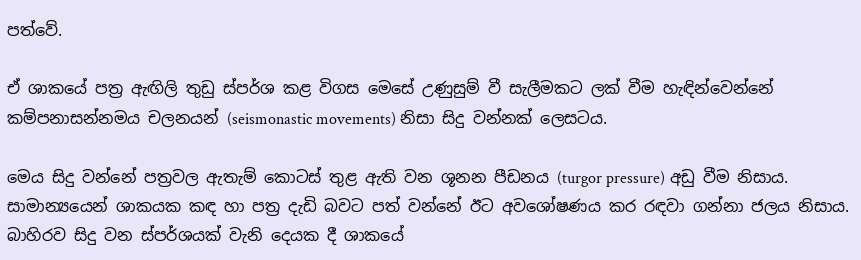පත්වේ.

ඒ ශාකයේ පත්‍ර ඇඟිලි තුඩු ස්පර්ශ කළ විගස මෙසේ උණුසුම් වී සැලීමකට ලක් වීම හැඳින්වෙන්නේ කම්පනාසන්නමය චලනයන් (seismonastic movements) නිසා සිදු වන්නක් ලෙසටය.

මෙය සිදු වන්නේ පත්‍රවල ඇතැම් කොටස් තුළ ඇති වන ශූනන පීඩනය (turgor pressure) අඩු වීම නිසාය. සාමාන්‍යයෙන් ශාකයක කඳ හා පත්‍ර දැඩි බවට පත් වන්නේ ඊට අවශෝෂණය කර රඳවා ගන්නා ජලය නිසාය. බාහිරව සිදු වන ස්පර්ශයක් වැනි දෙයක දී ශාකයේ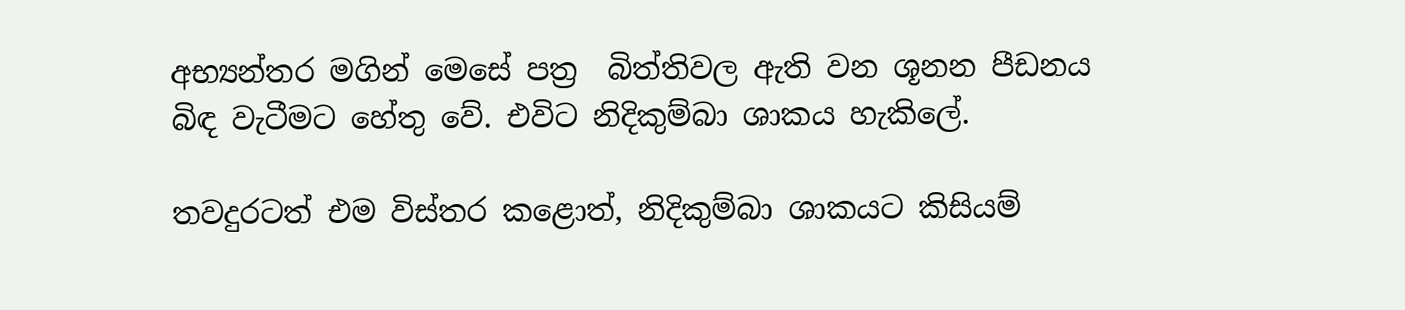අභ්‍යන්තර මගින් මෙසේ පත්‍ර  බිත්තිවල ඇති වන ශූනන පීඩනය බිඳ වැටීමට හේතු වේ. එවිට නිදිකුම්බා ශාකය හැකිලේ.

තවදුරටත් එම විස්තර කළොත්, නිදිකුම්බා ශාකයට කිසියම්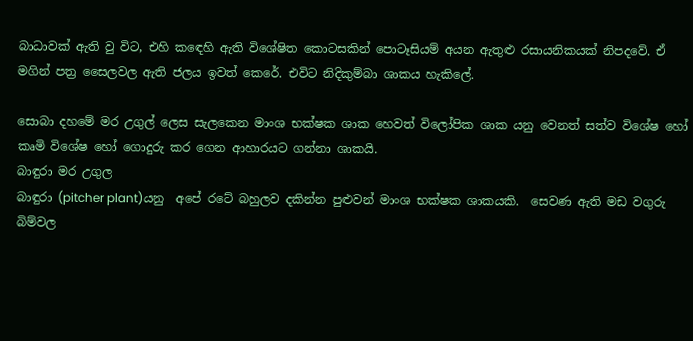බාධාවක් ඇති වු විට, එහි කඳෙහි ඇති විශේෂිත කොටසකින් පොටෑසියම් අයන ඇතුළු රසායනිකයක් නිපදවේ. ඒ මගින් පත්‍ර සෛලවල ඇති ජලය ඉවත් කෙරේ. එවිට නිදිකුම්බා ශාකය හැකිලේ.

සොබා දහමේ මර උගුල් ලෙස සැලකෙන මාංශ භක්ෂක ශාක හෙවත් විලෝපික ශාක යනු වෙනත් සත්ව විශේෂ හෝ කෘමි විශේෂ හෝ ගොදුරු කර ගෙන ආහාරයට ගන්නා ශාකයි.
බාඳුරා මර උගුල
බාඳුරා (pitcher plant)යනු  අපේ රටේ බහුලව දකින්න පුළුවන් මාංශ භක්ෂක ශාකයකි.  සෙවණ ඇති මඩ වගුරු බිම්වල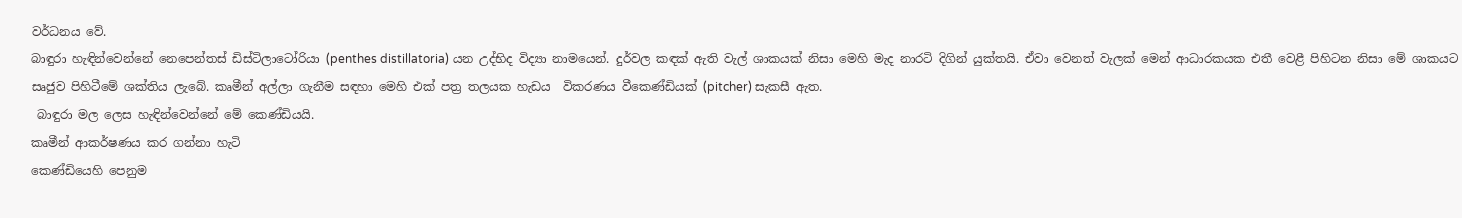වර්ධනය වේ.
බාඳුරා හැඳින්වෙන්නේ නෙපෙන්තස් ඩිස්ටිලාටෝරියා (penthes distillatoria) යන උද්භිද විද්‍යා නාමයෙන්. දුර්වල කඳක් ඇති වැල් ශාකයක් නිසා මෙහි මැද නාරටි දිගින් යුක්තයි. ඒවා වෙනත් වැලක් මෙන් ආධාරකයක එතී වෙළී පිහිටන නිසා මේ ශාකයට සෘජුව පිහිටීමේ ශක්තිය ලැබේ. කෘමීන් අල්ලා ගැනීම සඳහා මෙහි එක් පත්‍ර තලයක හැඩය  විකරණය වීකෙණ්ඩියක් (pitcher) සැකසී ඇත.
 බාඳුරා මල ලෙස හැඳින්වෙන්නේ මේ කෙණ්ඩියයි.
කෘමීන් ආකර්ෂණය කර ගන්නා හැටි
කෙණ්ඩියෙහි පෙනුම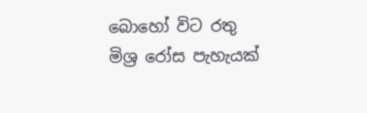බොහෝ විට රතු මිශ්‍ර රෝස පැහැයක්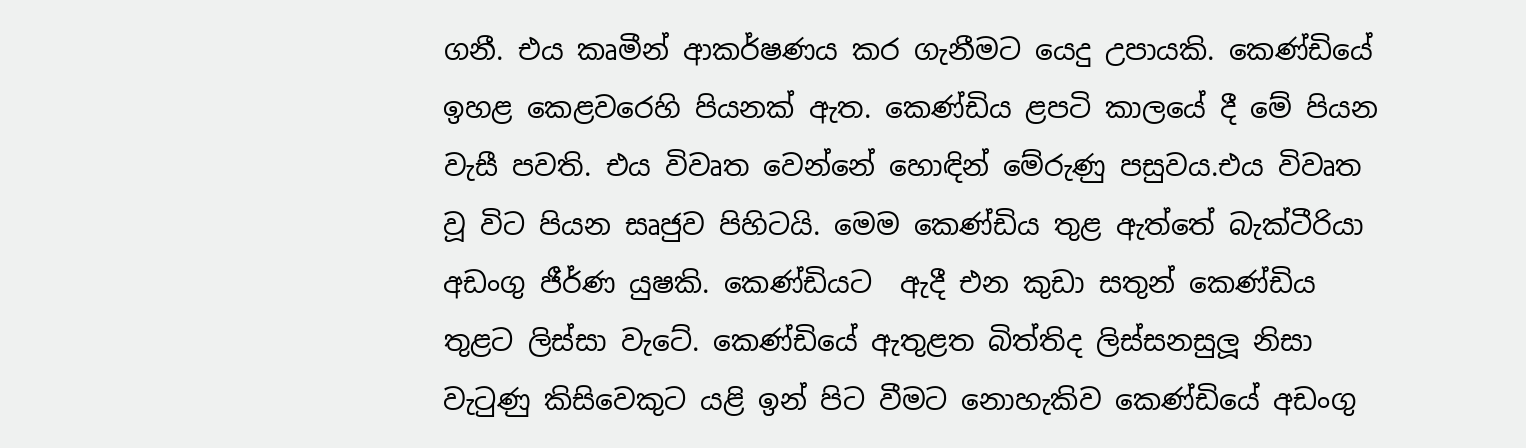ගනී. එය කෘමීන් ආකර්ෂණය කර ගැනීමට යෙදු උපායකි. කෙණ්ඩියේ  ඉහළ කෙළවරෙහි පියනක් ඇත. කෙණ්ඩිය ළපටි කාලයේ දී මේ පියන වැසී පවති. එය විවෘත වෙන්නේ හොඳින් මේරුණු පසුවය.එය විවෘත වූ විට පියන සෘජුව පිහිටයි. මෙම කෙණ්ඩිය තුළ ඇත්තේ බැක්ටීරියා අඩංගු ජීර්ණ යුෂකි. කෙණ්ඩියට  ඇදී එන කුඩා සතුන් කෙණ්ඩිය තුළට ලිස්සා වැටේ. කෙණ්ඩියේ ඇතුළත බිත්තිද ලිස්සනසුලූ නිසා වැටුණු කිසිවෙකුට යළි ඉන් පිට වීමට නොහැකිව කෙණ්ඩියේ අඩංගු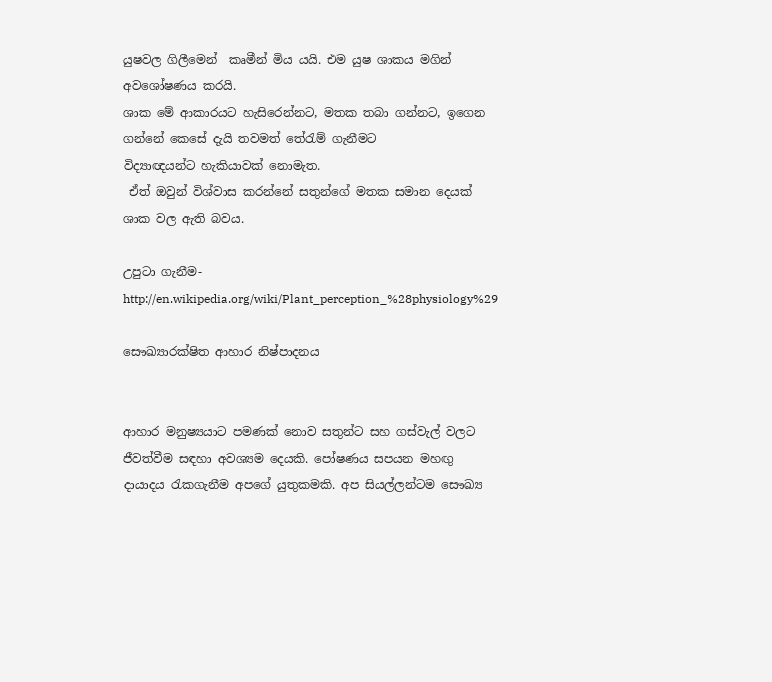යුෂවල ගිලීමෙන්  කෘමීන් මිය යයි. එම යුෂ ශාකය මගින් අවශෝෂණය කරයි.
ශාක මේ ආකාරයට හැසිරෙන්නට, මතක තබා ගන්නට, ඉගෙන ගන්නේ කෙසේ දැයි තවමත් තේරැම් ගැනීමට
විද්‍යාඥයන්ට හැකියාවක් නොමැත.
 ඒත් ඔවුන් විශ්වාස කරන්නේ සතුන්ගේ මතක සමාන දෙයක් ශාක වල ඇති බවය.

උපුටා ගැනීම- http://en.wikipedia.org/wiki/Plant_perception_%28physiology%29

සෞඛ්‍යාරක්ෂිත ආහාර නිෂ්පාදනය


ආහාර මනුෂ්‍යයාට පමණක් නොව සතුන්ට සහ ගස්වැල් වලට ජීවත්වීම සඳහා අවශ්‍යම දෙයකි. පෝෂණය සපයන මහඟු දායාදය රැකගැනීම අපගේ යුතුකමකි. අප සියල්ලන්ටම සෞඛ්‍ය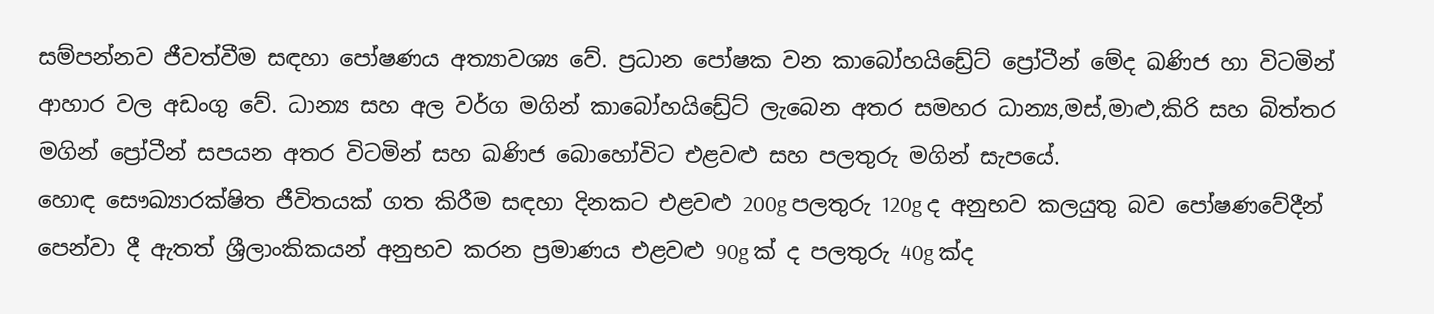සම්පන්නව ජීවත්වීම සඳහා පෝෂණය අත්‍යාවශ්‍ය වේ. ප්‍රධාන පෝෂක වන කාබෝහයිඩ්‍රේට් ප්‍රෝටීන් මේද ඛණිජ හා විටමින් ආහාර වල අඩංගු වේ. ධාන්‍ය සහ අල වර්ග මගින් කාබෝහයිඩ්‍රේට් ලැබෙන අතර සමහර ධාන්‍ය,මස්,මාළු,කිරි සහ බිත්තර මගින් ප්‍රෝටීන් සපයන අතර විටමින් සහ ඛණිජ බොහෝවිට එළවළු සහ පලතුරු මගින් සැපයේ.
හොඳ සෞඛ්‍යාරක්ෂිත ජීවිතයක් ගත කිරීම සඳහා දිනකට එළවළු 200g පලතුරු 120g ද අනුභව කලයුතු බව පෝෂණවේදීන් පෙන්වා දී ඇතත් ශ්‍රීලාංකිකයන් අනුභව කරන ප්‍රමාණය එළවළු 90g ක් ද පලතුරු 40g ක්ද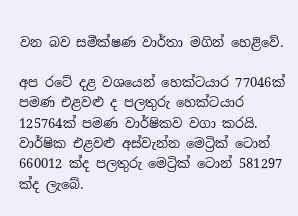වන බව සමීක්ෂණ වාර්තා මගින් හෙළිවේ.

අප රටේ දළ වශයෙන් හෙක්ටයාර 77046ක් පමණ එළවළු ද පලතුරු හෙක්ටයාර 125764ක් පමණ වාර්ෂිකව වගා කරයි. වාර්ෂික එළවළු අස්වැන්න මෙට්‍රික් ටොන් 660012 ක්ද පලතුරු මෙට්‍රික් ටොන් 581297 ක්ද ලැබේ.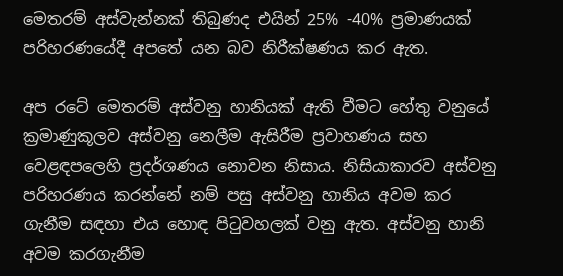මෙතරම් අස්වැන්නක් තිබුණද එයින් 25% -40% ප්‍රමාණයක් පරිහරණයේදී අපතේ යන බව නිරීක්ෂණය කර ඇත.

අප රටේ මෙතරම් අස්වනු හානියක් ඇති වීමට හේතු වනුයේ ක්‍රමාණුකූලව අස්වනු නෙලීම ඇසිරීම ප්‍රවාහණය සහ වෙළඳපලෙහි ප්‍රදර්ශණය නොවන නිසාය. නිසියාකාරව අස්වනු පරිහරණය කරන්නේ නම් පසු අස්වනු හානිය අවම කර ගැනීම සඳහා එය හොඳ පිටුවහලක් වනු ඇත. අස්වනු හානි අවම කරගැනීම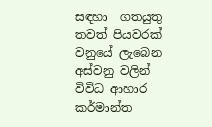සඳහා  ගතයුතු තවත් පියවරක් වනුයේ ලැබෙන අස්වනු වලින් විවිධ ආහාර කර්මාන්ත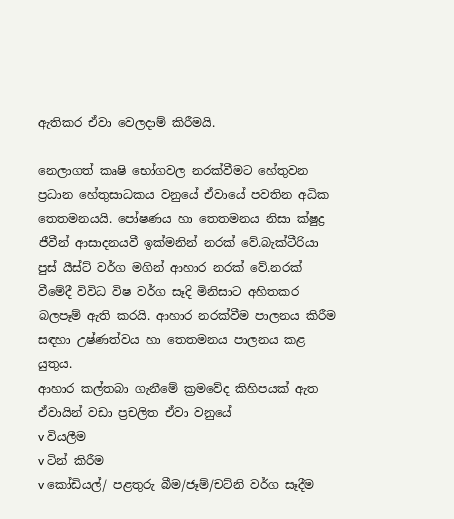ඇතිකර ඒවා වෙලදාම් කිරීමයි.

නෙලාගත් කෘෂි භෝගවල නරක්වීමට හේතුවන ප්‍රධාන හේතුසාධකය වනුයේ ඒවායේ පවතින අධික තෙතමනයයි. පෝෂණය හා තෙතමනය නිසා ක්ෂුද්‍ර ජීවීන් ආසාදනයවී ඉක්මනින් නරක් වේ.බැක්ටීරියා පුස් යීස්ට් වර්ග මගින් ආහාර නරක් වේ.නරක් වීමේදී විවිධ විෂ වර්ග සෑදි මිනිසාට අහිතකර බලපෑම් ඇති කරයි. ආහාර නරක්වීම පාලනය කිරීම සඳහා උෂ්ණත්වය හා තෙතමනය පාලනය කළ යුතුය.
ආහාර කල්තබා ගැනීමේ ක්‍රමවේද කිහිපයක් ඇත ඒවායින් වඩා ප්‍රචලිත ඒවා වනුයේ
v වියලීම
v ටින් කිරීම
v කෝඩියල්/ පළතුරු බීම/ජෑම්/චට්නි වර්ග සෑදීම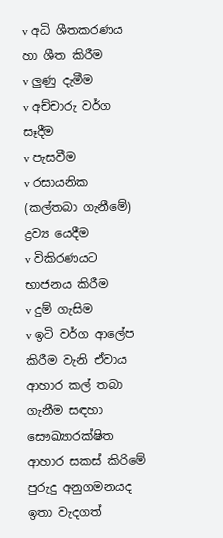v අධි ශීතකරණය හා ශීත කිරීම
v ලුණු දැමීම
v අච්චාරු වර්ග සෑදීම
v පැසවීම
v රසායනික (කල්තබා ගැනීමේ) ද්‍රව්‍ය යෙදීම
v විකිරණයට භාජනය කිරීම
v දුම් ගැසිම
v ඉටි වර්ග ආලේප කිරීම වැනි ඒවාය
ආහාර කල් තබා ගැනීම සඳහා සෞඛ්‍යාරක්ෂිත ආහාර සකස් කිරිමේ පුරුදු අනුගමනයද ඉතා වැදගත්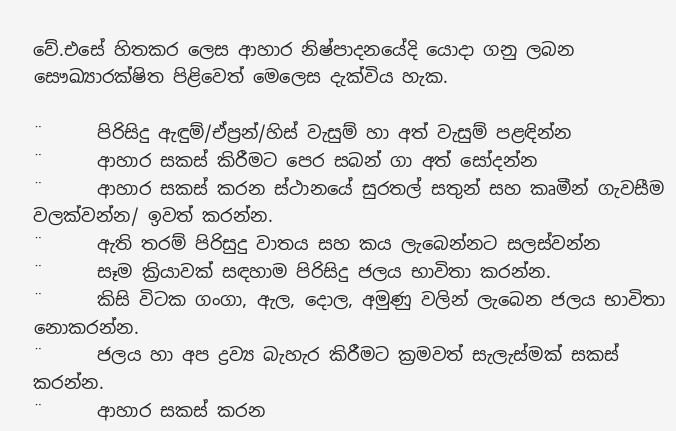වේ.එසේ හිතකර ලෙස ආහාර නිෂ්පාදනයේදි යොදා ගනු ලබන සෞඛ්‍යාරක්ෂිත පිළිවෙත් මෙලෙස දැක්විය හැක.

¨      පිරිසිදු ඇඳුම්/ඒප්‍රන්/හිස් වැසුම් හා අත් වැසුම් පළඳින්න
¨      ආහාර සකස් කිරීමට පෙර සබන් ගා අත් සෝදන්න
¨      ආහාර සකස් කරන ස්ථානයේ සුරතල් සතුන් සහ කෘමීන් ගැවසීම වලක්වන්න/ ඉවත් කරන්න.
¨      ඇති තරම් පිරිසුදු වාතය සහ කය ලැබෙන්නට සලස්වන්න
¨      සෑම ක්‍රියාවක් සඳහාම පිරිසිදු ජලය භාවිතා කරන්න.
¨      කිසි විටක ගංගා, ඇල, දොල, අමුණු වලින් ලැබෙන ජලය භාවිතා නොකරන්න.
¨      ජලය හා අප ද්‍රව්‍ය බැහැර කිරීමට ක්‍රමවත් සැලැස්මක් සකස් කරන්න.
¨      ආහාර සකස් කරන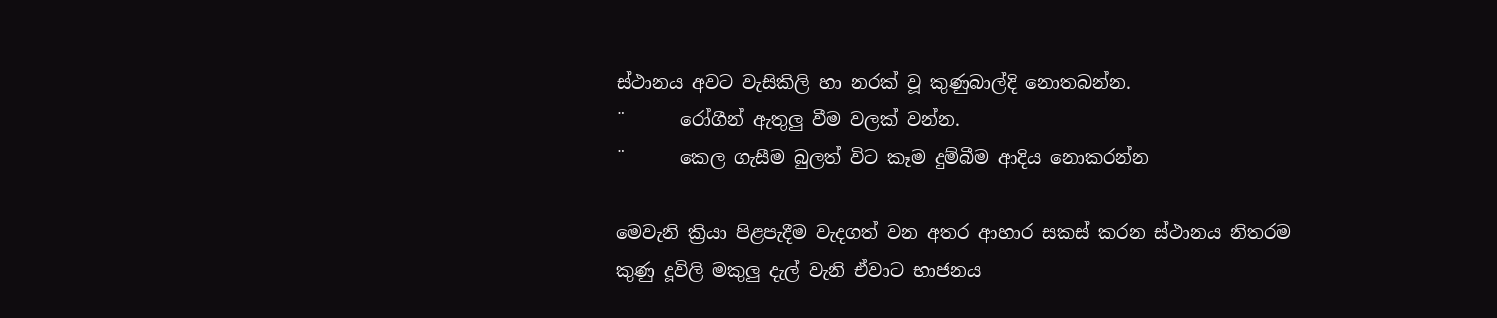ස්ථානය අවට වැසිකිලි හා නරක් වූ කුණුබාල්දි නොතබන්න.
¨      රෝගීන් ඇතුලු වීම වලක් වන්න.
¨      කෙල ගැසීම බුලත් විට කෑම දුම්බීම ආදිය නොකරන්න

මෙවැනි ක්‍රියා පිළපැදීම වැදගත් වන අතර ආහාර සකස් කරන ස්ථානය නිතරම කුණු දූවිලි මකුලු දැල් වැනි ඒවාට භාජනය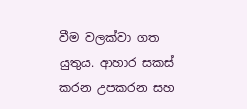වීම වලක්වා ගත යුතුය. ආහාර සකස් කරන උපකරන සහ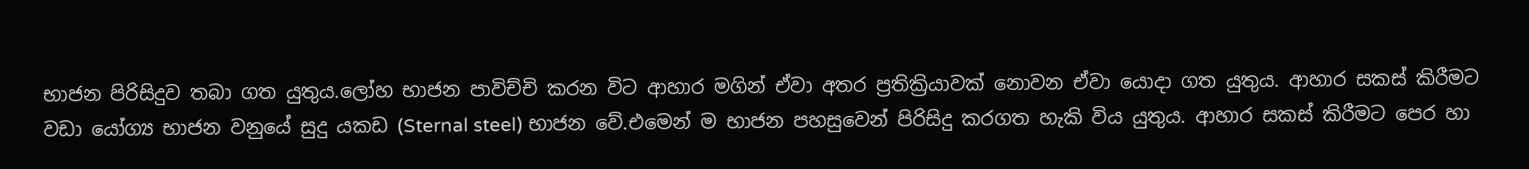භාජන පිරිසිදුව තබා ගත යුතුය.ලෝහ භාජන පාවිච්චි කරන විට ආහාර මගින් ඒවා අතර ප්‍රතික්‍රියාවක් නොවන ඒවා යොදා ගත යුතුය. ආහාර සකස් කිරීමට වඩා යෝග්‍ය භාජන වනුයේ සුදු යකඩ (Sternal steel) භාජන වේ.එමෙන් ම භාජන පහසුවෙන් පිරිසිදු කරගත හැකි විය යුතුය. ආහාර සකස් කිරීමට පෙර හා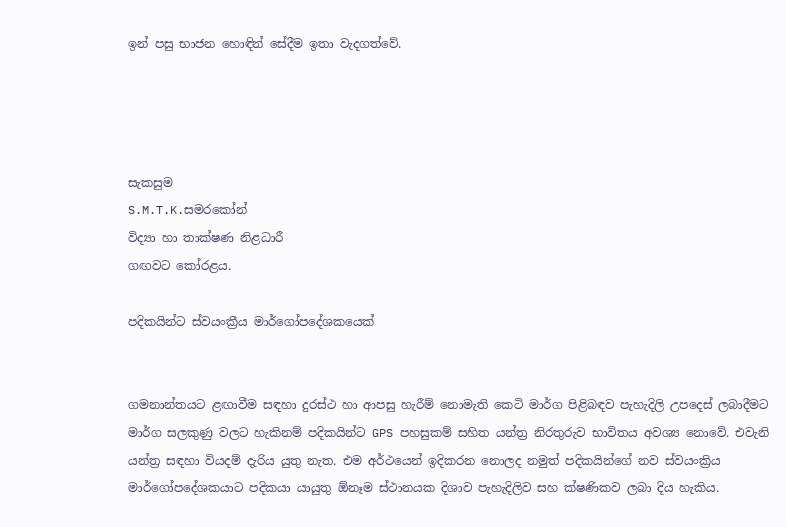ඉන් පසු භාජන හොඳින් සේදීම ඉතා වැදගත්වේ.




සැකසුම
S.M.T.K.සමරකෝන්
විද්‍යා හා තාක්ෂණ නිළධාරී
ගඟවට කෝරළය.

පදිකයින්ට ස්වයංක්‍රීය මාර්ගෝපදේශකයෙක්


ගමනාන්තයට ළඟාවීම සඳහා දුරස්ථ හා ආපසු හැරීම් නොමැති කෙටි මාර්ග පිළිබඳව පැහැදිලි උපදෙස් ලබාදීමට මාර්ග සලකුණු වලට හැකිනම් පදිකයින්ට GPS පහසුකම් සහිත යන්ත්‍ර නිරතුරුව භාවිතය අවශ්‍ය නොවේ. එවැනි යන්ත්‍ර සඳහා වියදම් දැරිය යුතු නැත. එම අර්ථයෙන් ඉදිකරන නොලද නමුත් පදිකයින්ගේ නව ස්වයංක්‍රිය මාර්ගෝපදේශකයාට පදිකයා යායුතු ඕනෑම ස්ථානයක දිශාව පැහැදිලිව සහ ක්ෂණිකව ලබා දිය හැකිය.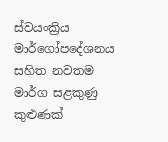ස්වයංක්‍රිය මාර්ගෝපදේශනය සහිත නවතම මාර්ග සළකුණු කුළුණක්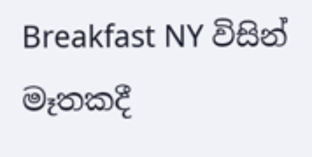Breakfast NY විසින් මෑතකදී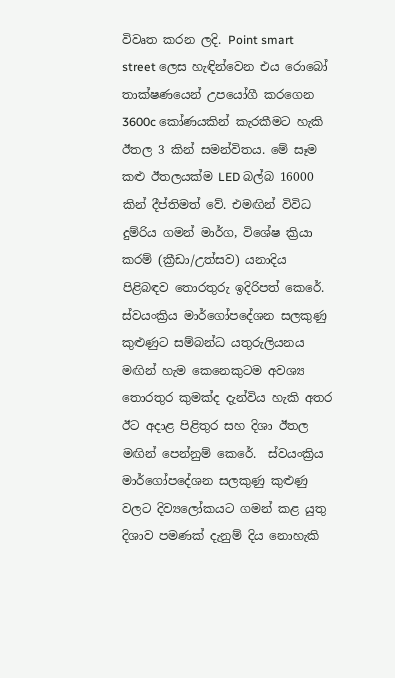විවෘත කරන ලදි. Point smart street ලෙස හැඳින්වෙන එය රොබෝ තාක්ෂණයෙන් උපයෝගී කරගෙන 3600c කෝණයකින් කැරකීමට හැකි ඊතල 3 කින් සමන්විතය. මේ සෑම කළු ඊතලයක්ම LED බල්බ 16000 කින් දීප්තිමත් වේ. එමඟින් විවිධ දුම්රිය ගමන් මාර්ග, විශේෂ ක්‍රියා කරම් (ක්‍රීඩා/උත්සව) යනාදිය පිළිබඳව තොරතුරු ඉදිරිපත් කෙරේ. ස්වයංක්‍රිය මාර්ගෝපදේශන සලකුණු කුළුණුට සම්බන්ධ යතුරුලියනය මඟින් හැම කෙනෙකුටම අවශ්‍ය තොරතුර කුමක්ද දැන්විය හැකි අතර ඊට අදාළ පිළිතුර සහ දිශා ඊතල මඟින් පෙන්නුම් කෙරේ.  ස්වයංක්‍රිය මාර්ගෝපදේශන සලකුණු කුළුණු වලට දිව්‍යලෝකයට ගමන් කළ යුතු දිශාව පමණක් දැනුම් දිය නොහැකි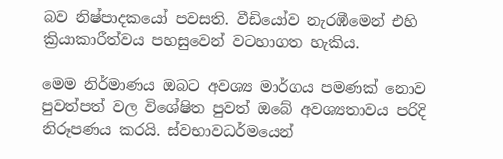බව නිෂ්පාදකයෝ පවසති. වීඩියෝව නැරඹීමෙන් එහි ක්‍රියාකාරීත්වය පහසුවෙන් වටහාගත හැකිය.

මෙම නිර්මාණය ඔබට අවශ්‍ය මාර්ගය පමණක් නොව පුවත්පත් වල විශේෂිත පුවත් ඔබේ අවශ්‍යතාවය පරිදි නිරූපණය කරයි. ස්වභාවධර්මයෙන්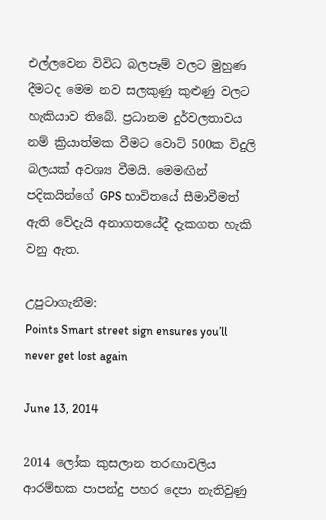එල්ලවෙන විවිධ බලපෑම් වලට මුහුණ දීමටද මෙම නව සලකුණු කුළුණු වලට හැකියාව තිබේ. ප්‍රධානම දුර්වලතාවය නම් ක්‍රියාත්මක වීමට වොට් 500ක විදුලි බලයක් අවශ්‍ය වීමයි. මෙමඟින් පදිකයින්ගේ GPS භාවිතයේ සීමාවීමත් ඇති වේදැයි අනාගතයේදී දැකගත හැකි වනු ඇත.

උපුටාගැනීම:
Points Smart street sign ensures you’ll never get lost again

June 13, 2014

2014 ලෝක කුසලාන තරඟාවලිය ආරම්භක පාපන්දු පහර දෙපා නැතිවුණු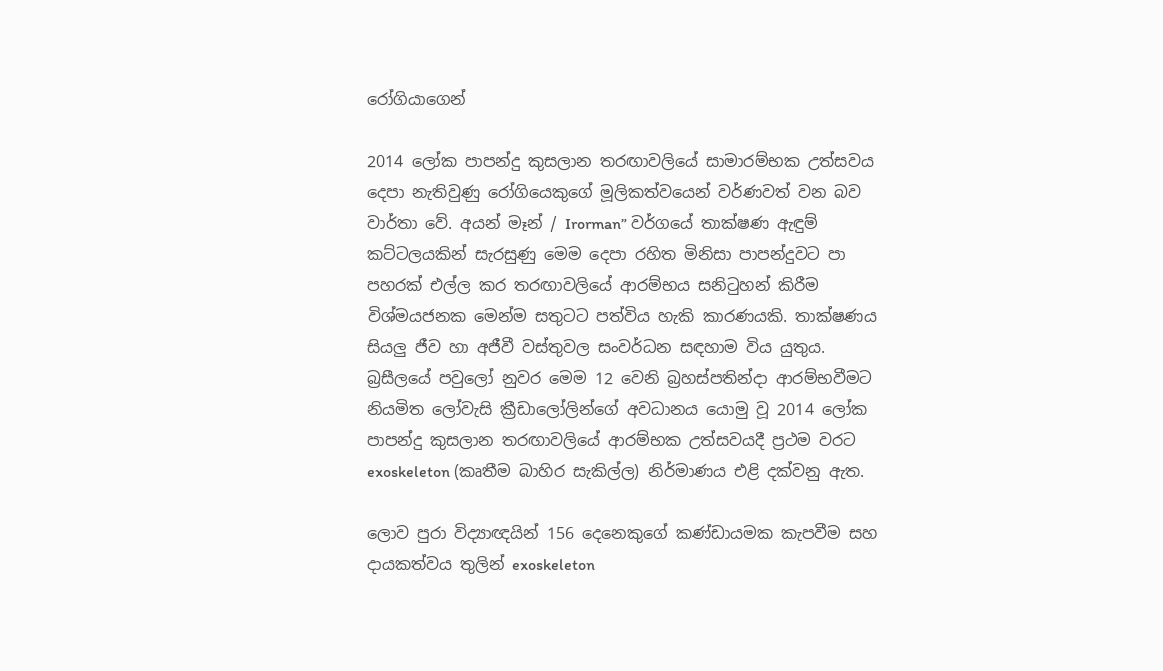රෝගියාගෙන්

2014 ලෝක පාපන්දු කුසලාන තරඟාවලියේ සාමාරම්භක උත්සවය දෙපා නැතිවුණු රෝගියෙකුගේ මූලිකත්වයෙන් වර්ණවත් වන බව වාර්තා වේ. අයන් මෑන් / Irorman” වර්ගයේ තාක්ෂණ ඇඳුම් කට්ටලයකින් සැරසුණු මෙම දෙපා රහිත මිනිසා පාපන්දුවට පා පහරක් එල්ල කර තරඟාවලියේ ආරම්භය සනිටුහන් කිරීම විශ්මයජනක මෙන්ම සතුටට පත්විය හැකි කාරණයකි. තාක්ෂණය සියලු ජීව හා අජීවී වස්තුවල සංවර්ධන සඳහාම විය යුතුය. බ්‍රසීලයේ පවුලෝ නුවර මෙම 12 වෙනි බ්‍රහස්පතින්දා ආරම්භවීමට නියමිත ලෝවැසි ක්‍රීඩාලෝලින්ගේ අවධානය යොමු වූ 2014 ලෝක පාපන්දු කුසලාන තරඟාවලියේ ආරම්භක උත්සවයදී ප්‍රථම වරට exoskeleton (කෘතීම බාහිර සැකිල්ල) නිර්මාණය එළි දක්වනු ඇත.

ලොව පුරා විද්‍යාඥයින් 156 දෙනෙකුගේ කණ්ඩායමක කැපවීම සහ දායකත්වය තුලින් exoskeleton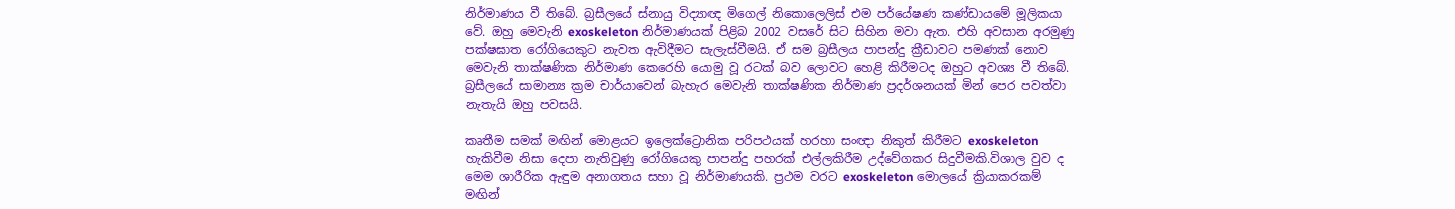නිර්මාණය වී තිබේ. බ්‍රසීලයේ ස්නායු විද්‍යාඥ මිගෙල් නිකොලෙලිස් එම පර්යේෂණ කණ්ඩායමේ මූලිකයා වේ. ඔහු මෙවැනි exoskeleton නිර්මාණයක් පිළිබ 2002 වසරේ සිට සිහින මවා ඇත. එහි අවසාන අරමුණු පක්ෂඝාත රෝගියෙකුට නැවත ඇවිදීමට සැලැස්වීමයි. ඒ සම බ්‍රසීලය පාපන්දු ක්‍රීඩාවට පමණක් නොව මෙවැනි තාක්ෂණික නිර්මාණ කෙරෙහි යොමු වූ රටක් බව ලොවට හෙළි කිරීමටද ඔහුට අවශ්‍ය වී තිබේ. බ්‍රසීලයේ සාමාන්‍ය ක්‍රම චාර්යාවෙන් බැහැර මෙවැනි තාක්ෂණික නිර්මාණ ප්‍රදර්ශනයක් මින් පෙර පවත්වා නැතැයි ඔහු පවසයි.

කෘතීම සමක් මඟින් මොළයට ඉලෙක්ට්‍රොනික පරිපථයක් හරහා සංඥා නිකුත් කිරීමට exoskeleton හැකිවීම නිසා දෙපා නැතිවුණු රෝගියෙකු පාපන්දු පහරක් එල්ලකිරීම උද්වේගකර සිදුවීමකි.විශාල වුව ද මෙම ශාරීරික ඇඳුම අනාගතය සහා වූ නිර්මාණයකි. ප්‍රථම වරට exoskeleton මොලයේ ක්‍රියාකරකම් මඟින්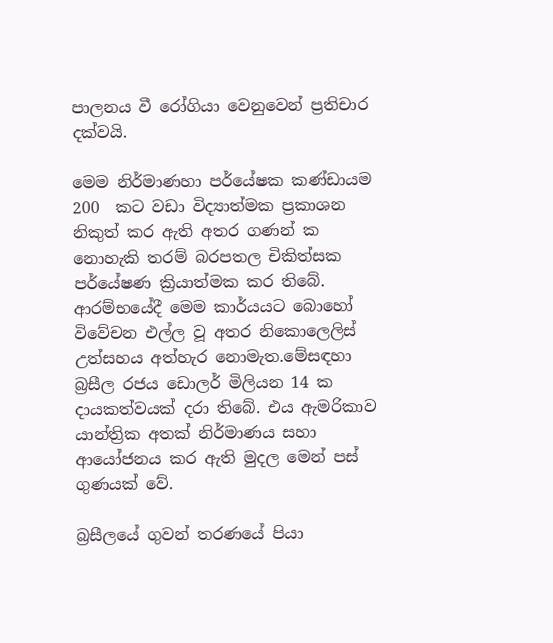පාලනය වී රෝගියා වෙනුවෙන් ප්‍රතිචාර දක්වයි.

මෙම නිර්මාණහා පර්යේෂක කණ්ඩායම  200  කට වඩා විද්‍යාත්මක ප්‍රකාශන නිකුත් කර ඇති අතර ගණන් ක නොහැකි තරම් බරපතල චිකිත්සක පර්යේෂණ ක්‍රියාත්මක කර තිබේ. ආරම්භයේදී මෙම කාර්යයට බොහෝ විවේචන එල්ල වූ අතර නිකොලෙලිස් උත්සහය අත්හැර නොමැත.මේසඳහා බ්‍රසීල රජය ඩොලර් මිලියන 14 ක දායකත්වයක් දරා තිබේ. එය ඇමරිකාව යාන්ත්‍රික අතක් නිර්මාණය සහා ආයෝජනය කර ඇති මුදල මෙන් පස් ගුණයක් වේ.

බ්‍රසීලයේ ගුවන් තරණයේ පියා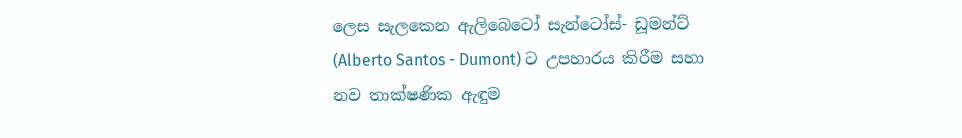ලෙස සැලකෙන ඇලිබෙටෝ සැන්ටෝස්- ඩූමන්ට් (Alberto Santos - Dumont) ට උපහාරය කිරීම සහා නව තාක්ෂණික ඇඳුම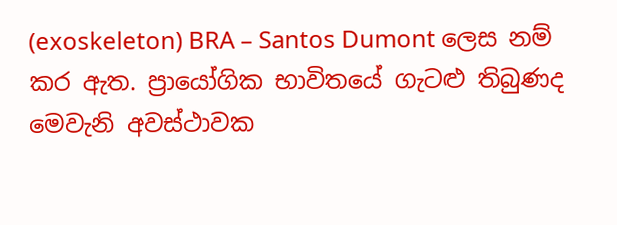(exoskeleton) BRA – Santos Dumont ලෙස නම් කර ඇත. ප්‍රායෝගික භාවිතයේ ගැටළු තිබුණද මෙවැනි අවස්ථාවක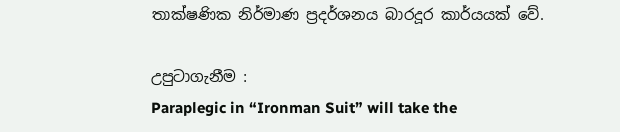තාක්ෂණික නිර්මාණ ප්‍රදර්ශනය බාරදූර කාර්යයක් වේ.

උපුටාගැනීම :
Paraplegic in “Ironman Suit” will take the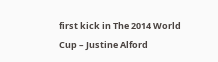first kick in The 2014 World Cup – Justine Alford